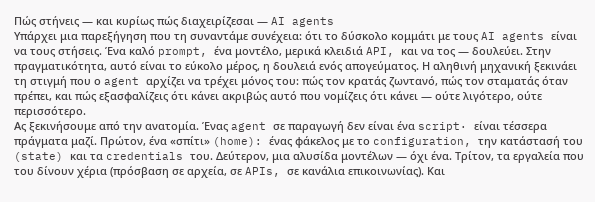Πώς στήνεις — και κυρίως πώς διαχειρίζεσαι — AI agents
Υπάρχει μια παρεξήγηση που τη συναντάμε συνέχεια: ότι το δύσκολο κομμάτι με τους AI agents είναι να τους στήσεις. Ένα καλό prompt, ένα μοντέλο, μερικά κλειδιά API, και να τος — δουλεύει. Στην πραγματικότητα, αυτό είναι το εύκολο μέρος, η δουλειά ενός απογεύματος. Η αληθινή μηχανική ξεκινάει τη στιγμή που ο agent αρχίζει να τρέχει μόνος του: πώς τον κρατάς ζωντανό, πώς τον σταματάς όταν πρέπει, και πώς εξασφαλίζεις ότι κάνει ακριβώς αυτό που νομίζεις ότι κάνει — ούτε λιγότερο, ούτε περισσότερο.
Ας ξεκινήσουμε από την ανατομία. Ένας agent σε παραγωγή δεν είναι ένα script· είναι τέσσερα πράγματα μαζί. Πρώτον, ένα «σπίτι» (home): ένας φάκελος με το configuration, την κατάστασή του (state) και τα credentials του. Δεύτερον, μια αλυσίδα μοντέλων — όχι ένα. Τρίτον, τα εργαλεία που του δίνουν χέρια (πρόσβαση σε αρχεία, σε APIs, σε κανάλια επικοινωνίας). Και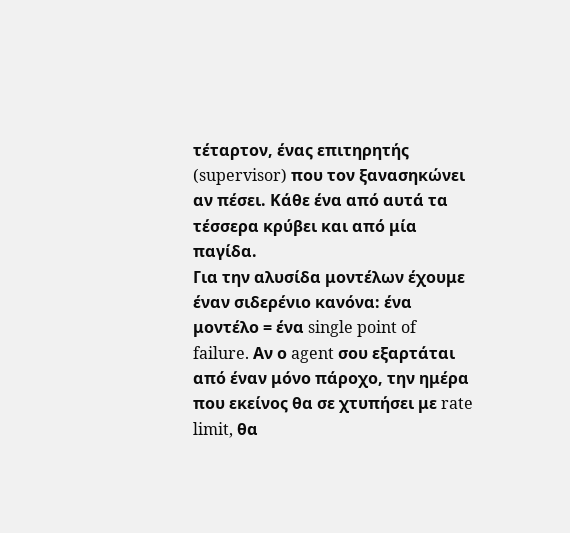τέταρτον, ένας επιτηρητής (supervisor) που τον ξανασηκώνει αν πέσει. Κάθε ένα από αυτά τα τέσσερα κρύβει και από μία παγίδα.
Για την αλυσίδα μοντέλων έχουμε έναν σιδερένιο κανόνα: ένα μοντέλο = ένα single point of failure. Αν ο agent σου εξαρτάται από έναν μόνο πάροχο, την ημέρα που εκείνος θα σε χτυπήσει με rate limit, θα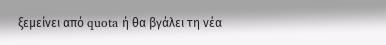ξεμείνει από quota ή θα βγάλει τη νέα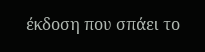έκδοση που σπάει το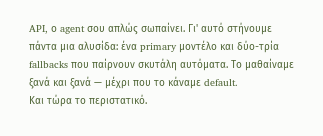API, ο agent σου απλώς σωπαίνει. Γι' αυτό στήνουμε πάντα μια αλυσίδα: ένα primary μοντέλο και δύο-τρία fallbacks που παίρνουν σκυτάλη αυτόματα. Το μαθαίναμε ξανά και ξανά — μέχρι που το κάναμε default.
Και τώρα το περιστατικό.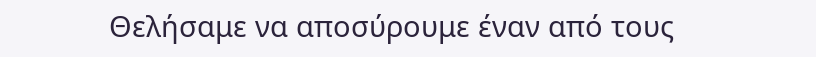Θελήσαμε να αποσύρουμε έναν από τους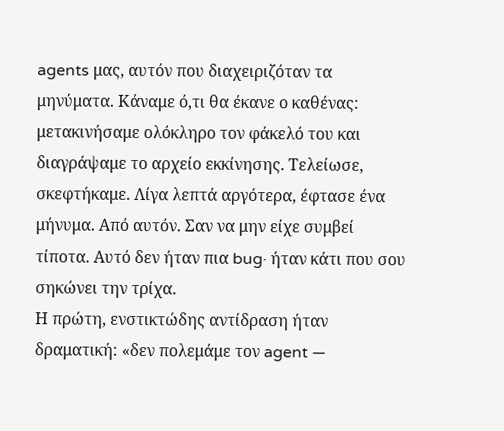agents μας, αυτόν που διαχειριζόταν τα μηνύματα. Κάναμε ό,τι θα έκανε ο καθένας: μετακινήσαμε ολόκληρο τον φάκελό του και διαγράψαμε το αρχείο εκκίνησης. Τελείωσε, σκεφτήκαμε. Λίγα λεπτά αργότερα, έφτασε ένα μήνυμα. Από αυτόν. Σαν να μην είχε συμβεί τίποτα. Αυτό δεν ήταν πια bug· ήταν κάτι που σου σηκώνει την τρίχα.
Η πρώτη, ενστικτώδης αντίδραση ήταν δραματική: «δεν πολεμάμε τον agent —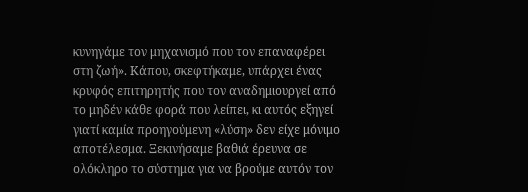κυνηγάμε τον μηχανισμό που τον επαναφέρει στη ζωή». Κάπου, σκεφτήκαμε, υπάρχει ένας κρυφός επιτηρητής που τον αναδημιουργεί από το μηδέν κάθε φορά που λείπει, κι αυτός εξηγεί γιατί καμία προηγούμενη «λύση» δεν είχε μόνιμο αποτέλεσμα. Ξεκινήσαμε βαθιά έρευνα σε ολόκληρο το σύστημα για να βρούμε αυτόν τον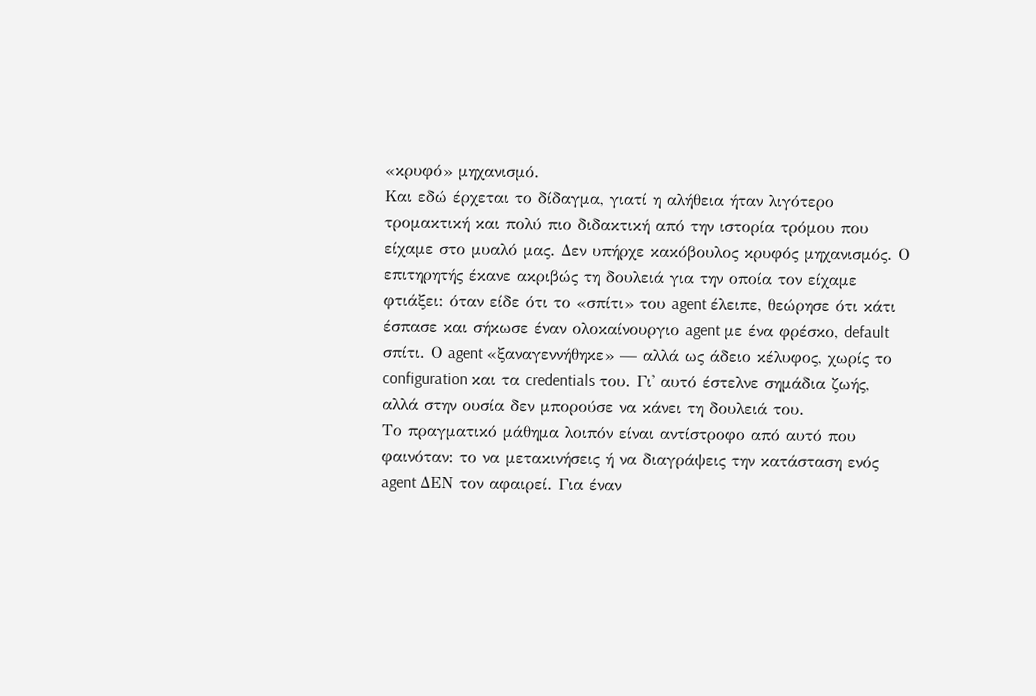«κρυφό» μηχανισμό.
Και εδώ έρχεται το δίδαγμα, γιατί η αλήθεια ήταν λιγότερο τρομακτική και πολύ πιο διδακτική από την ιστορία τρόμου που είχαμε στο μυαλό μας. Δεν υπήρχε κακόβουλος κρυφός μηχανισμός. Ο επιτηρητής έκανε ακριβώς τη δουλειά για την οποία τον είχαμε φτιάξει: όταν είδε ότι το «σπίτι» του agent έλειπε, θεώρησε ότι κάτι έσπασε και σήκωσε έναν ολοκαίνουργιο agent με ένα φρέσκο, default σπίτι. Ο agent «ξαναγεννήθηκε» — αλλά ως άδειο κέλυφος, χωρίς το configuration και τα credentials του. Γι' αυτό έστελνε σημάδια ζωής, αλλά στην ουσία δεν μπορούσε να κάνει τη δουλειά του.
Το πραγματικό μάθημα λοιπόν είναι αντίστροφο από αυτό που φαινόταν: το να μετακινήσεις ή να διαγράψεις την κατάσταση ενός agent ΔΕΝ τον αφαιρεί. Για έναν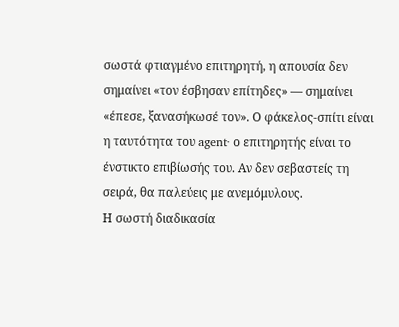σωστά φτιαγμένο επιτηρητή, η απουσία δεν σημαίνει «τον έσβησαν επίτηδες» — σημαίνει «έπεσε, ξανασήκωσέ τον». Ο φάκελος-σπίτι είναι η ταυτότητα του agent· ο επιτηρητής είναι το ένστικτο επιβίωσής του. Αν δεν σεβαστείς τη σειρά, θα παλεύεις με ανεμόμυλους.
Η σωστή διαδικασία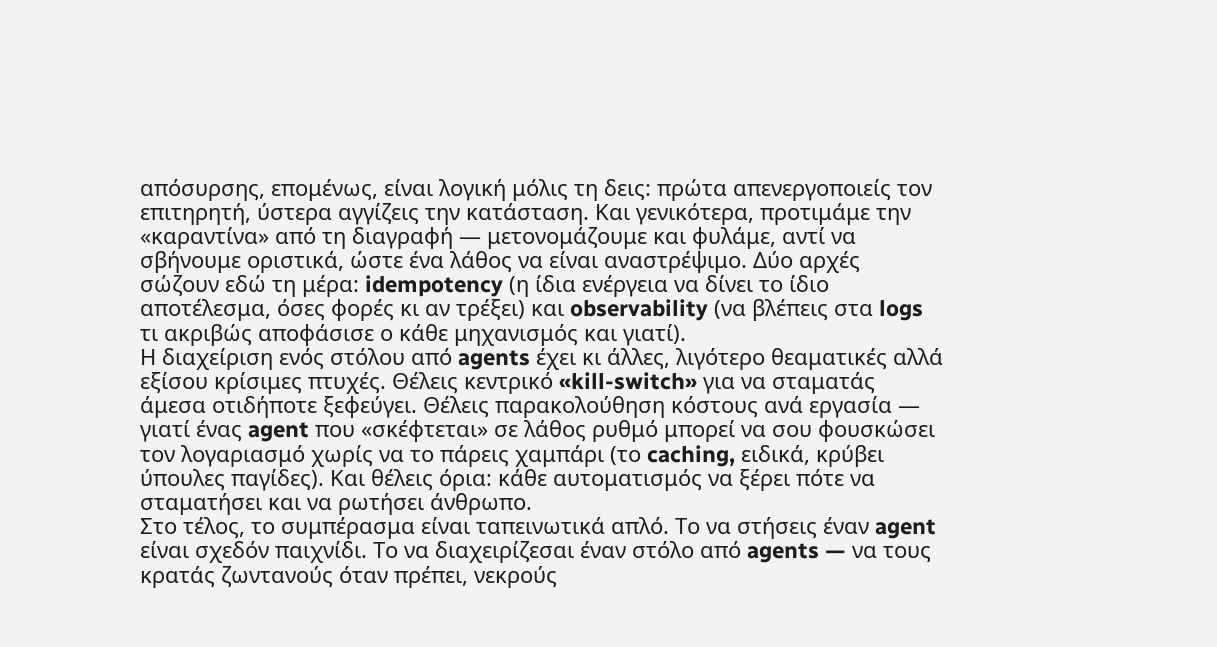απόσυρσης, επομένως, είναι λογική μόλις τη δεις: πρώτα απενεργοποιείς τον επιτηρητή, ύστερα αγγίζεις την κατάσταση. Και γενικότερα, προτιμάμε την «καραντίνα» από τη διαγραφή — μετονομάζουμε και φυλάμε, αντί να σβήνουμε οριστικά, ώστε ένα λάθος να είναι αναστρέψιμο. Δύο αρχές σώζουν εδώ τη μέρα: idempotency (η ίδια ενέργεια να δίνει το ίδιο αποτέλεσμα, όσες φορές κι αν τρέξει) και observability (να βλέπεις στα logs τι ακριβώς αποφάσισε ο κάθε μηχανισμός και γιατί).
Η διαχείριση ενός στόλου από agents έχει κι άλλες, λιγότερο θεαματικές αλλά εξίσου κρίσιμες πτυχές. Θέλεις κεντρικό «kill-switch» για να σταματάς άμεσα οτιδήποτε ξεφεύγει. Θέλεις παρακολούθηση κόστους ανά εργασία — γιατί ένας agent που «σκέφτεται» σε λάθος ρυθμό μπορεί να σου φουσκώσει τον λογαριασμό χωρίς να το πάρεις χαμπάρι (το caching, ειδικά, κρύβει ύπουλες παγίδες). Και θέλεις όρια: κάθε αυτοματισμός να ξέρει πότε να σταματήσει και να ρωτήσει άνθρωπο.
Στο τέλος, το συμπέρασμα είναι ταπεινωτικά απλό. Το να στήσεις έναν agent είναι σχεδόν παιχνίδι. Το να διαχειρίζεσαι έναν στόλο από agents — να τους κρατάς ζωντανούς όταν πρέπει, νεκρούς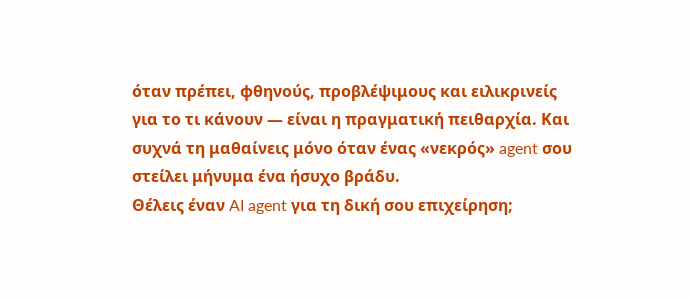όταν πρέπει, φθηνούς, προβλέψιμους και ειλικρινείς για το τι κάνουν — είναι η πραγματική πειθαρχία. Και συχνά τη μαθαίνεις μόνο όταν ένας «νεκρός» agent σου στείλει μήνυμα ένα ήσυχο βράδυ.
Θέλεις έναν AI agent για τη δική σου επιχείρηση;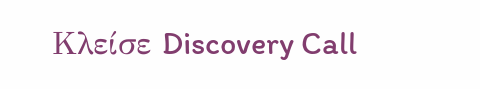Κλείσε Discovery Call